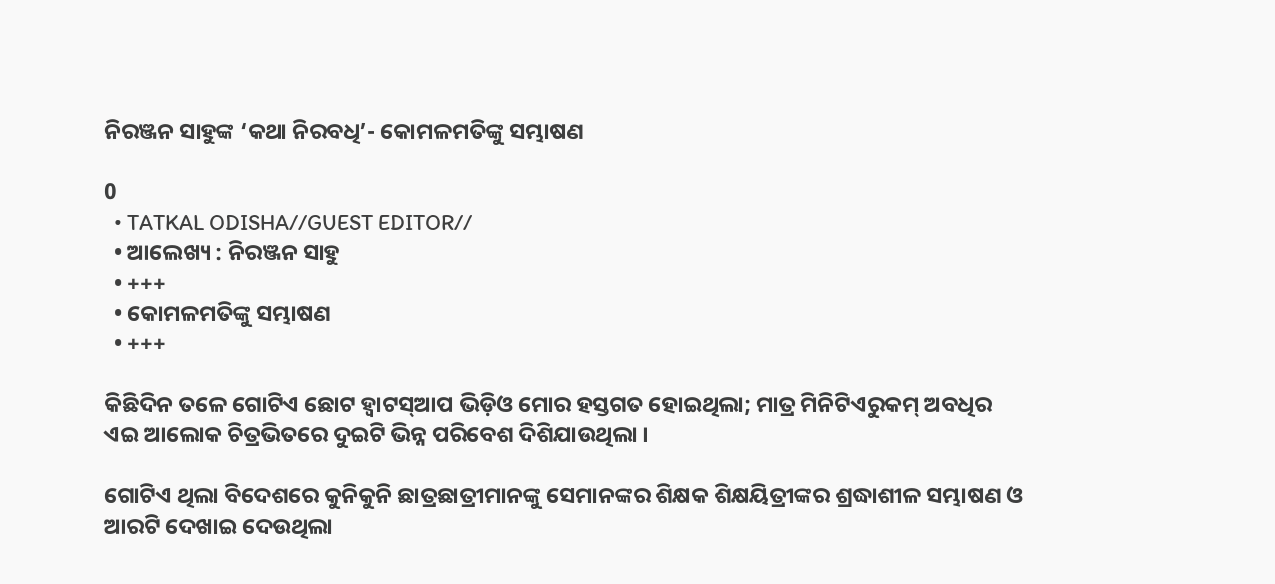ନିରଞ୍ଜନ ସାହୁଙ୍କ ‘କଥା ନିରବଧି’- କୋମଳମତିଙ୍କୁ ସମ୍ଭାଷଣ

0
  • TATKAL ODISHA//GUEST EDITOR//
  • ଆଲେଖ୍ୟ : ନିରଞ୍ଜନ ସାହୁ
  • +++
  • କୋମଳମତିଙ୍କୁ ସମ୍ଭାଷଣ
  • +++

କିଛିଦିନ ତଳେ ଗୋଟିଏ ଛୋଟ ହ୍ୱାଟସ୍‌ଆପ ଭିଡ଼ିଓ ମୋର ହସ୍ତଗତ ହୋଇଥିଲା; ମାତ୍ର ମିନିଟିଏରୁକମ୍ ଅବଧିର ଏଇ ଆଲୋକ ଚିତ୍ରଭିତରେ ଦୁଇଟି ଭିନ୍ନ ପରିବେଶ ଦିଶିଯାଉଥିଲା ।

ଗୋଟିଏ ଥିଲା ବିଦେଶରେ କୁନିକୁନି ଛାତ୍ରଛାତ୍ରୀମାନଙ୍କୁ ସେମାନଙ୍କର ଶିକ୍ଷକ ଶିକ୍ଷୟିତ୍ରୀଙ୍କର ଶ୍ରଦ୍ଧାଶୀଳ ସମ୍ଭାଷଣ ଓ ଆରଟି ଦେଖାଇ ଦେଉଥିଲା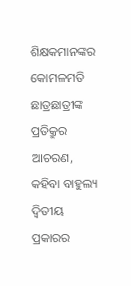ଶିକ୍ଷକମାନଙ୍କର କୋମଳମତି ଛାତ୍ରଛାତ୍ରୀଙ୍କ ପ୍ରତିକ୍ରୁର ଆଚରଣ, କହିବା ବାହୁଲ୍ୟ ଦ୍ୱିତୀୟ ପ୍ରକାରର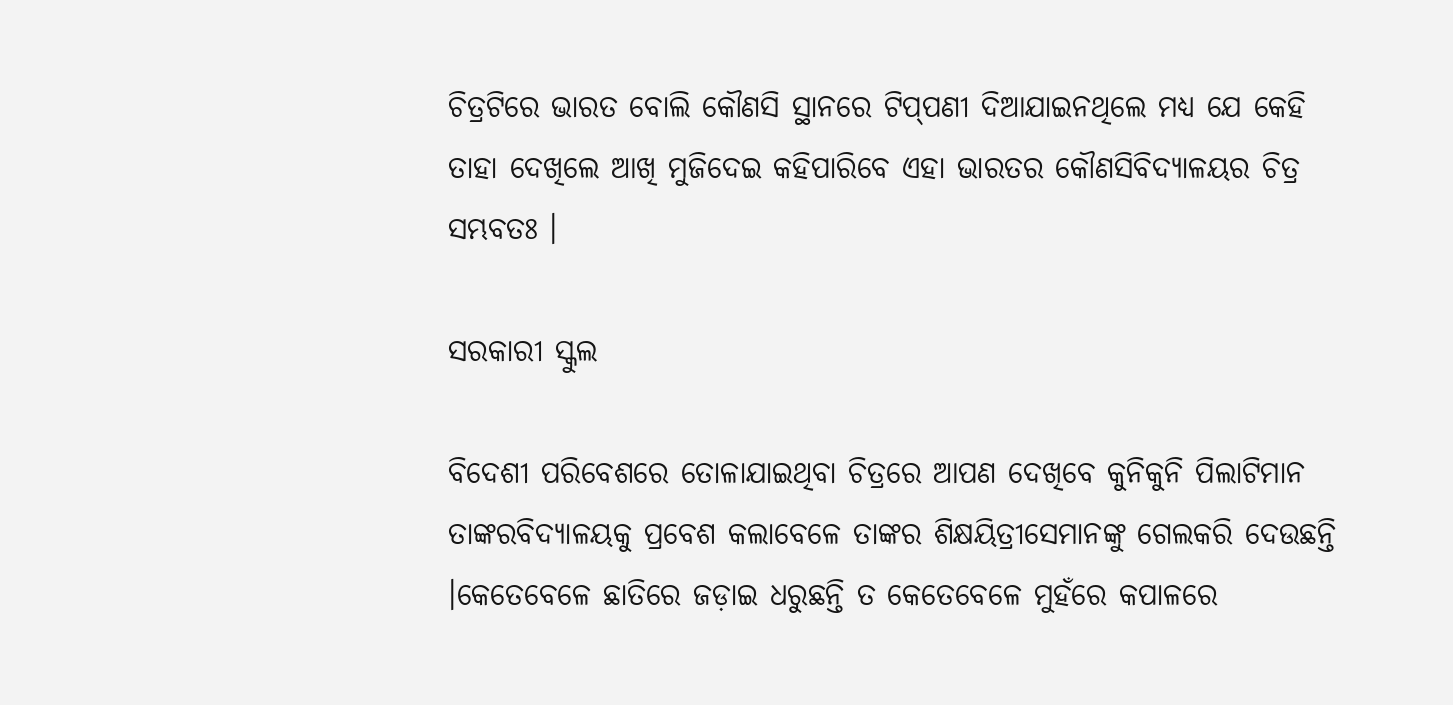ଚିତ୍ରଟିରେ ଭାରତ ବୋଲି କୌଣସି ସ୍ଥାନରେ ଟିପ୍‌ପଣୀ ଦିଆଯାଇନଥିଲେ ମଧ୍ୟ ଯେ କେହି ତାହା ଦେଖିଲେ ଆଖି ମୁଜିଦେଇ କହିପାରିବେ ଏହା ଭାରତର କୌଣସିବିଦ୍ୟାଳୟର ଚିତ୍ର ସମ୍ଭବତଃ ।

ସରକାରୀ ସ୍କୁଲ

ବିଦେଶୀ ପରିବେଶରେ ତୋଳାଯାଇଥିବା ଚିତ୍ରରେ ଆପଣ ଦେଖିବେ କୁନିକୁନି ପିଲାଟିମାନ ତାଙ୍କରବିଦ୍ୟାଳୟକୁ ପ୍ରବେଶ କଲାବେଳେ ତାଙ୍କର ଶିକ୍ଷୟିତ୍ରୀସେମାନଙ୍କୁ ଗେଲକରି ଦେଉଛନ୍ତି ।କେତେବେଳେ ଛାତିରେ ଜଡ଼ାଇ ଧରୁଛନ୍ତି ତ କେତେବେଳେ ମୁହଁରେ କପାଳରେ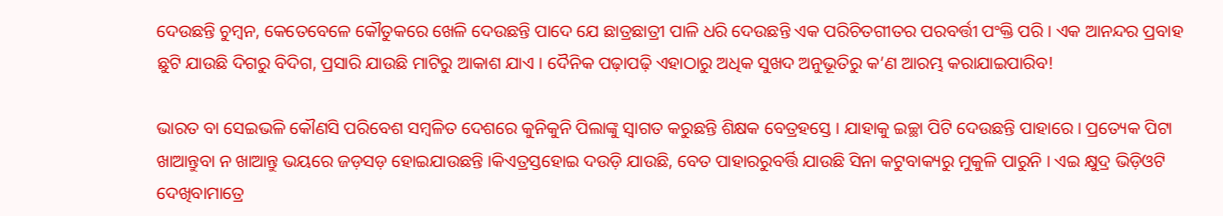ଦେଉଛନ୍ତି ଚୁମ୍ବନ, କେତେବେଳେ କୌତୁକରେ ଖେଳି ଦେଉଛନ୍ତି ପାଦେ ଯେ ଛାତ୍ରଛାତ୍ରୀ ପାଳି ଧରି ଦେଉଛନ୍ତି ଏକ ପରିଚିତଗୀତର ପରବର୍ତ୍ତୀ ପଂକ୍ତି ପରି । ଏକ ଆନନ୍ଦର ପ୍ରବାହ ଛୁଟି ଯାଉଛି ଦିଗରୁ ବିଦିଗ, ପ୍ରସାରି ଯାଉଛି ମାଟିରୁ ଆକାଶ ଯାଏ । ଦୈନିକ ପଢ଼ାପଢ଼ି ଏହାଠାରୁ ଅଧିକ ସୁଖଦ ଅନୁଭୂତିରୁ କ’ଣ ଆରମ୍ଭ କରାଯାଇପାରିବ!

ଭାରତ ବା ସେଇଭଳି କୌଣସି ପରିବେଶ ସମ୍ବଳିତ ଦେଶରେ କୁନିକୁନି ପିଲାଙ୍କୁ ସ୍ୱାଗତ କରୁଛନ୍ତି ଶିକ୍ଷକ ବେତ୍ରହସ୍ତେ । ଯାହାକୁ ଇଚ୍ଛା ପିଟି ଦେଉଛନ୍ତି ପାହାରେ । ପ୍ରତ୍ୟେକ ପିଟା ଖାଆନ୍ତୁବା ନ ଖାଆନ୍ତୁ ଭୟରେ ଜଡ଼ସଡ଼ ହୋଇଯାଉଛନ୍ତି ।କିଏତ୍ରସ୍ତହୋଇ ଦଉଡ଼ି ଯାଉଛି, ବେତ ପାହାରରୁବର୍ତ୍ତି ଯାଉଛି ସିନା କଟୁବାକ୍ୟରୁ ମୁକୁଳି ପାରୁନି । ଏଇ କ୍ଷୁଦ୍ର ଭିଡ଼ିଓଟି ଦେଖିବାମାତ୍ରେ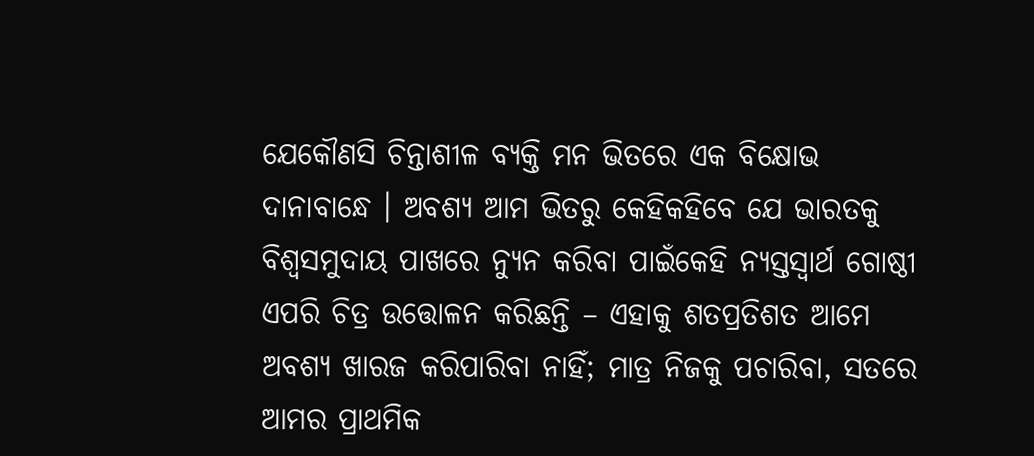ଯେକୌଣସି ଚିନ୍ତାଶୀଳ ବ୍ୟକ୍ତି ମନ ଭିତରେ ଏକ ବିକ୍ଷୋଭ ଦାନାବାନ୍ଧେ । ଅବଶ୍ୟ ଆମ ଭିତରୁ କେହିକହିବେ ଯେ ଭାରତକୁ ବିଶ୍ୱସମୁଦାୟ ପାଖରେ ନ୍ୟୁନ କରିବା ପାଇଁକେହି ନ୍ୟସ୍ତସ୍ୱାର୍ଥ ଗୋଷ୍ଠୀ ଏପରି ଚିତ୍ର ଉତ୍ତୋଳନ କରିଛନ୍ତି – ଏହାକୁ ଶତପ୍ରତିଶତ ଆମେ ଅବଶ୍ୟ ଖାରଜ କରିପାରିବା ନାହିଁ; ମାତ୍ର ନିଜକୁ ପଚାରିବା, ସତରେ ଆମର ପ୍ରାଥମିକ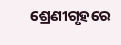ଶ୍ରେଣୀଗୃହରେ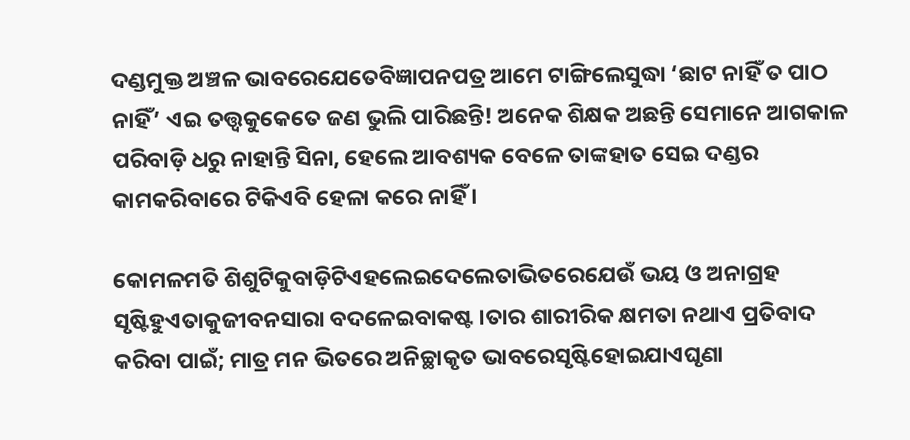ଦଣ୍ଡମୁକ୍ତ ଅଞ୍ଚଳ ଭାବରେଯେତେବିଜ୍ଞାପନପତ୍ର ଆମେ ଟାଙ୍ଗିଲେସୁଦ୍ଧା ‘ଛାଟ ନାହିଁ ତ ପାଠ ନାହିଁ’ ଏଇ ତତ୍ତ୍ୱକୁକେତେ ଜଣ ଭୁଲି ପାରିଛନ୍ତି! ଅନେକ ଶିକ୍ଷକ ଅଛନ୍ତି ସେମାନେ ଆଗକାଳ ପରିବାଡ଼ି ଧରୁ ନାହାନ୍ତି ସିନା, ହେଲେ ଆବଶ୍ୟକ ବେଳେ ତାଙ୍କହାତ ସେଇ ଦଣ୍ଡର କାମକରିବାରେ ଟିକିଏବି ହେଳା କରେ ନାହିଁ ।

କୋମଳମତି ଶିଶୁଟିକୁବାଡ଼ିଟିଏହଲେଇଦେଲେତାଭିତରେଯେଉଁ ଭୟ ଓ ଅନାଗ୍ରହ ସୃଷ୍ଟିହୁଏତାକୁଜୀବନସାରା ବଦଳେଇବାକଷ୍ଟ ।ତାର ଶାରୀରିକ କ୍ଷମତା ନଥାଏ ପ୍ରତିବାଦ କରିବା ପାଇଁ; ମାତ୍ର ମନ ଭିତରେ ଅନିଚ୍ଛାକୃତ ଭାବରେସୃଷ୍ଟିହୋଇଯାଏଘୃଣା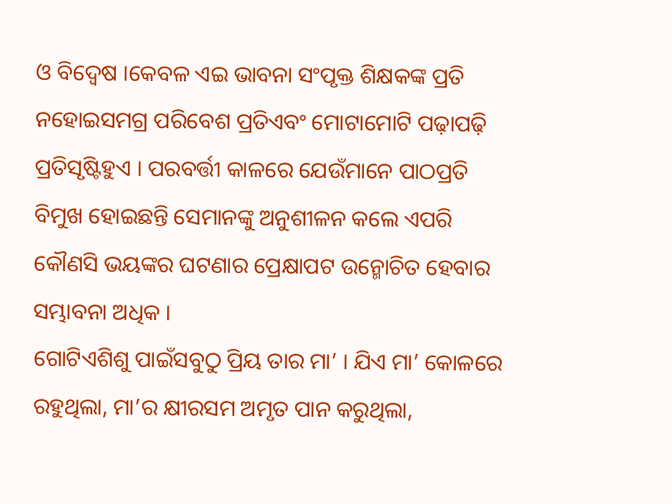ଓ ବିଦ୍ୱେଷ ।କେବଳ ଏଇ ଭାବନା ସଂପୃକ୍ତ ଶିକ୍ଷକଙ୍କ ପ୍ରତି ନହୋଇସମଗ୍ର ପରିବେଶ ପ୍ରତିଏବଂ ମୋଟାମୋଟି ପଢ଼ାପଢ଼ି ପ୍ରତିସୃଷ୍ଟିହୁଏ । ପରବର୍ତ୍ତୀ କାଳରେ ଯେଉଁମାନେ ପାଠପ୍ରତି ବିମୁଖ ହୋଇଛନ୍ତି ସେମାନଙ୍କୁ ଅନୁଶୀଳନ କଲେ ଏପରି କୌଣସି ଭୟଙ୍କର ଘଟଣାର ପ୍ରେକ୍ଷାପଟ ଉନ୍ମୋଚିତ ହେବାର ସମ୍ଭାବନା ଅଧିକ ।
ଗୋଟିଏଶିଶୁ ପାଇଁସବୁଠୁ ପ୍ରିୟ ତାର ମା’ । ଯିଏ ମା’ କୋଳରେ ରହୁଥିଲା, ମା’ର କ୍ଷୀରସମ ଅମୃତ ପାନ କରୁଥିଲା,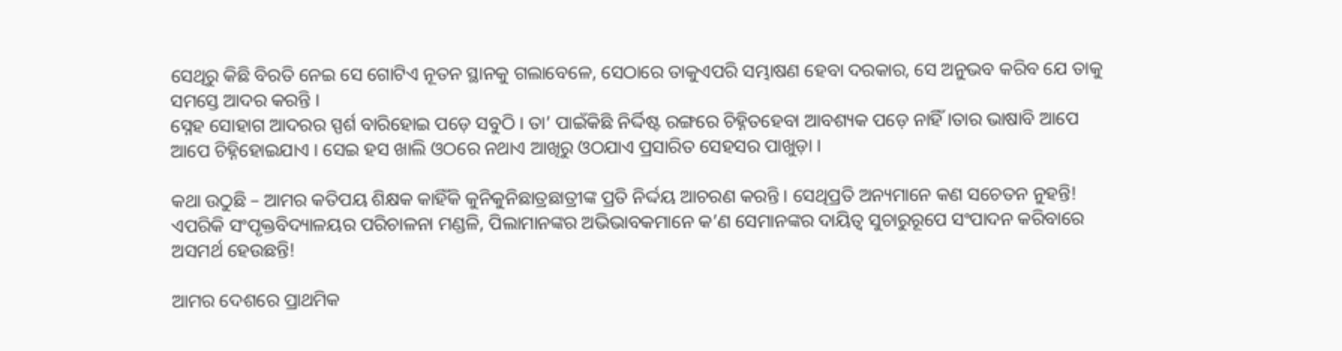ସେଥିରୁ କିଛି ବିରତି ନେଇ ସେ ଗୋଟିଏ ନୂତନ ସ୍ଥାନକୁ ଗଲାବେଳେ, ସେଠାରେ ତାକୁଏପରି ସମ୍ଭାଷଣ ହେବା ଦରକାର, ସେ ଅନୁଭବ କରିବ ଯେ ତାକୁ ସମସ୍ତେ ଆଦର କରନ୍ତି ।
ସ୍ନେହ ସୋହାଗ ଆଦରର ସ୍ପର୍ଶ ବାରିହୋଇ ପଡ଼େ ସବୁଠି । ତା’ ପାଇଁକିଛି ନିର୍ଦ୍ଦିଷ୍ଟ ରଙ୍ଗରେ ଚିହ୍ନିତହେବା ଆବଶ୍ୟକ ପଡ଼େ ନାହିଁ ।ତାର ଭାଷାବି ଆପେ ଆପେ ଚିହ୍ନିହୋଇଯାଏ । ସେଇ ହସ ଖାଲି ଓଠରେ ନଥାଏ ଆଖିରୁ ଓଠଯାଏ ପ୍ରସାରିତ ସେହସର ପାଖୁଡ଼ା ।

କଥା ଉଠୁଛି – ଆମର କତିପୟ ଶିକ୍ଷକ କାହିଁକି କୁନିକୁନିଛାତ୍ରଛାତ୍ରୀଙ୍କ ପ୍ରତି ନିର୍ଦ୍ଦୟ ଆଚରଣ କରନ୍ତି । ସେଥିପ୍ରତି ଅନ୍ୟମାନେ କଣ ସଚେତନ ନୁହନ୍ତି! ଏପରିକି ସଂପୃକ୍ତବିଦ୍ୟାଳୟର ପରିଚାଳନା ମଣ୍ଡଳି, ପିଲାମାନଙ୍କର ଅଭିଭାବକମାନେ କ’ଣ ସେମାନଙ୍କର ଦାୟିତ୍ୱ ସୁଚାରୁରୂପେ ସଂପାଦନ କରିବାରେ ଅସମର୍ଥ ହେଉଛନ୍ତି!

ଆମର ଦେଶରେ ପ୍ରାଥମିକ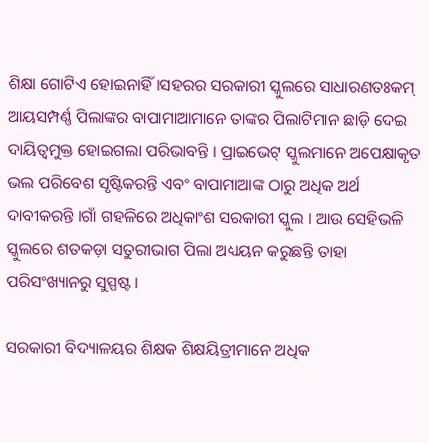ଶିକ୍ଷା ଗୋଟିଏ ହୋଇନାହିଁ ।ସହରର ସରକାରୀ ସ୍କୁଲରେ ସାଧାରଣତଃକମ୍ ଆୟସମ୍ପର୍ଣ୍ଣ ପିଲାଙ୍କର ବାପାମାଆମାନେ ତାଙ୍କର ପିଲାଟିମାନ ଛାଡ଼ି ଦେଇ ଦାୟିତ୍ୱମୁକ୍ତ ହୋଇଗଲା ପରିଭାବନ୍ତି । ପ୍ରାଇଭେଟ୍‌ ସ୍କୁଲମାନେ ଅପେକ୍ଷାକୃତ ଭଲ ପରିବେଶ ସୃଷ୍ଟିକରନ୍ତି ଏବଂ ବାପାମାଆଙ୍କ ଠାରୁ ଅଧିକ ଅର୍ଥ ଦାବୀକରନ୍ତି ।ଗାଁ ଗହଳିରେ ଅଧିକାଂଶ ସରକାରୀ ସ୍କୁଲ । ଆଉ ସେହିଭଳି ସ୍କୁଲରେ ଶତକଡ଼ା ସତୁରୀଭାଗ ପିଲା ଅଧ୍ୟୟନ କରୁଛନ୍ତି ତାହା ପରିସଂଖ୍ୟାନରୁ ସୁସ୍ପଷ୍ଟ ।

ସରକାରୀ ବିଦ୍ୟାଳୟର ଶିକ୍ଷକ ଶିକ୍ଷୟିତ୍ରୀମାନେ ଅଧିକ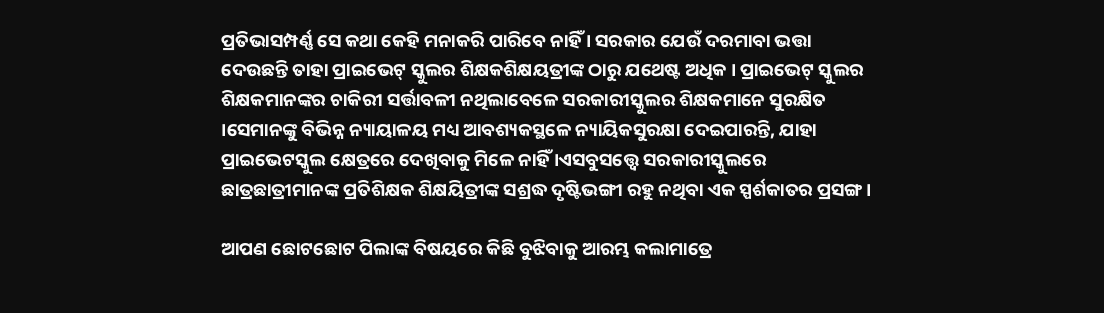ପ୍ରତିଭାସମ୍ପର୍ଣ୍ଣ ସେ କଥା କେହି ମନାକରି ପାରିବେ ନାହିଁ । ସରକାର ଯେଉଁ ଦରମାବା ଭତ୍ତା ଦେଉଛନ୍ତି ତାହା ପ୍ରାଇଭେଟ୍ ‌ସ୍କୁଲର ଶିକ୍ଷକଶିକ୍ଷୟତ୍ରୀଙ୍କ ଠାରୁ ଯଥେଷ୍ଟ ଅଧିକ । ପ୍ରାଇଭେଟ୍ ‌ସ୍କୁଲର ଶିକ୍ଷକମାନଙ୍କର ଚାକିରୀ ସର୍ତ୍ତାବଳୀ ନଥିଲାବେଳେ ସରକାରୀସ୍କୁଲର ଶିକ୍ଷକମାନେ ସୁରକ୍ଷିତ ।ସେମାନଙ୍କୁ ବିଭିନ୍ନ ନ୍ୟାୟାଳୟ ମଧ୍ୟ ଆବଶ୍ୟକସ୍ଥଳେ ନ୍ୟାୟିକସୁରକ୍ଷା ଦେଇପାରନ୍ତି, ଯାହା ପ୍ରାଇଭେଟସ୍କୁଲ କ୍ଷେତ୍ରରେ ଦେଖିବାକୁ ମିଳେ ନାହିଁ ।ଏସବୁସତ୍ତ୍ୱେ ସରକାରୀସ୍କୁଲରେ ଛାତ୍ରଛାତ୍ରୀମାନଙ୍କ ପ୍ରତିଶିକ୍ଷକ ଶିକ୍ଷୟିତ୍ରୀଙ୍କ ସଶ୍ରଦ୍ଧ ଦୃଷ୍ଟିଭଙ୍ଗୀ ରହୁ ନଥିବା ଏକ ସ୍ପର୍ଶକାତର ପ୍ରସଙ୍ଗ ।

ଆପଣ ଛୋଟଛୋଟ ପିଲାଙ୍କ ବିଷୟରେ କିଛି ବୁଝିବାକୁ ଆରମ୍ଭ କଲାମାତ୍ରେ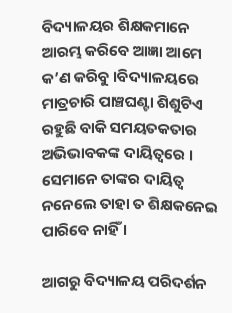ବିଦ୍ୟାଳୟର ଶିକ୍ଷକମାନେ ଆରମ୍ଭ କରିବେ ଆଜ୍ଞା ଆମେ କ’ଣ କରିବୁ ।ବିଦ୍ୟାଳୟରେ ମାତ୍ରଚାରି ପାଞ୍ଚଘଣ୍ଟା ଶିଶୁଟିଏ ରହୁଛି ବାକି ସମୟତକତାର ଅଭିଭାବକଙ୍କ ଦାୟିତ୍ୱରେ । ସେମାନେ ତାଙ୍କର ଦାୟିତ୍ୱ ନନେଲେ ତାହା ତ ଶିକ୍ଷକନେଇ ପାରିବେ ନାହିଁ ।

ଆଗରୁ ବିଦ୍ୟାଳୟ ପରିଦର୍ଶନ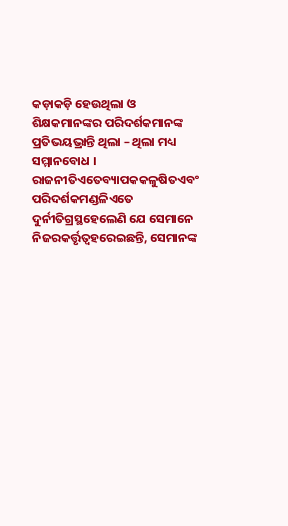କଡ଼ାକଡ଼ି ହେଉଥିଲା ଓ ଶିକ୍ଷକମାନଙ୍କର ପରିଦର୍ଶକମାନଙ୍କ ପ୍ରତିଭୟଭ୍ରାନ୍ତି ଥିଲା – ଥିଲା ମଧ୍ୟ ସମ୍ମାନବୋଧ । ରାଜନୀତିଏତେବ୍ୟାପକକଳୁଷିତଏବଂ ପରିଦର୍ଶକମଣ୍ଡଳିଏତେ ଦୁର୍ନୀତିଗ୍ରସ୍ଥହେଲେଣି ଯେ ସେମାନେ ନିଜରକର୍ତ୍ତୃତ୍ୱହରେଇଛନ୍ତି, ସେମାନଙ୍କ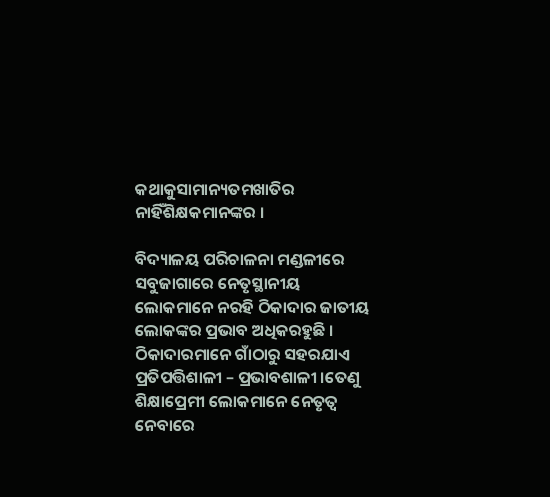କଥାକୁସାମାନ୍ୟତମଖାତିର ନାହିଁଶିକ୍ଷକମାନଙ୍କର ।

ବିଦ୍ୟାଳୟ ପରିଚାଳନା ମଣ୍ଡଳୀରେ ସବୁଜାଗାରେ ନେତୃସ୍ଥାନୀୟ ଲୋକମାନେ ନରହି ଠିକାଦାର ଜାତୀୟ ଲୋକଙ୍କର ପ୍ରଭାବ ଅଧିକରହୁଛି । ଠିକାଦାରମାନେ ଗାଁଠାରୁ ସହରଯାଏ ପ୍ରତିପତ୍ତିଶାଳୀ – ପ୍ରଭାବଶାଳୀ ।ତେଣୁ ଶିକ୍ଷାପ୍ରେମୀ ଲୋକମାନେ ନେତୃତ୍ୱ ନେବାରେ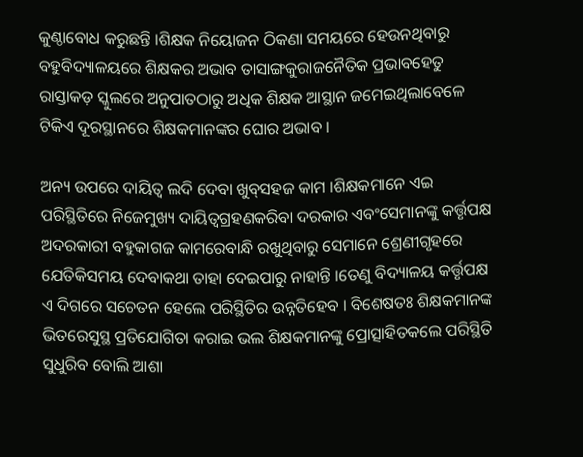କୁଣ୍ଠାବୋଧ କରୁଛନ୍ତି ।ଶିକ୍ଷକ ନିୟୋଜନ ଠିକଣା ସମୟରେ ହେଉନଥିବାରୁ ବହୁବିଦ୍ୟାଳୟରେ ଶିକ୍ଷକର ଅଭାବ ତାସାଙ୍ଗକୁରାଜନୈତିକ ପ୍ରଭାବହେତୁ ରାସ୍ତାକଡ଼ ସ୍କୁଲରେ ଅନୁପାତଠାରୁ ଅଧିକ ଶିକ୍ଷକ ଆସ୍ଥାନ ଜମେଇଥିଲାବେଳେ ଟିକିଏ ଦୂରସ୍ଥାନରେ ଶିକ୍ଷକମାନଙ୍କର ଘୋର ଅଭାବ ।

ଅନ୍ୟ ଉପରେ ଦାୟିତ୍ୱ ଲଦି ଦେବା ଖୁବ୍‌ସହଜ କାମ ।ଶିକ୍ଷକମାନେ ଏଇ ପରିସ୍ଥିତିରେ ନିଜେମୁଖ୍ୟ ଦାୟିତ୍ୱଗ୍ରହଣକରିବା ଦରକାର ଏବଂସେମାନଙ୍କୁ କର୍ତ୍ତୃପକ୍ଷ ଅଦରକାରୀ ବହୁକାଗଜ କାମରେବାନ୍ଧି ରଖୁଥିବାରୁ ସେମାନେ ଶ୍ରେଣୀଗୃହରେ ଯେତିକିସମୟ ଦେବାକଥା ତାହା ଦେଇପାରୁ ନାହାନ୍ତି ।ତେଣୁ ବିଦ୍ୟାଳୟ କର୍ତ୍ତୃପକ୍ଷ ଏ ଦିଗରେ ସଚେତନ ହେଲେ ପରିସ୍ଥିତିର ଉନ୍ନତିହେବ । ବିଶେଷତଃ ଶିକ୍ଷକମାନଙ୍କ ଭିତରେସୁସ୍ଥ ପ୍ରତିଯୋଗିତା କରାଇ ଭଲ ଶିକ୍ଷକମାନଙ୍କୁ ପ୍ରୋତ୍ସାହିତକଲେ ପରିସ୍ଥିତି ସୁଧୁରିବ ବୋଲି ଆଶା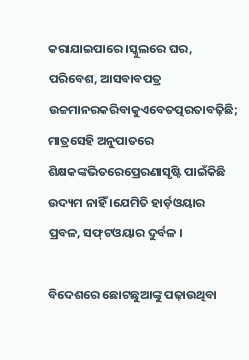କରାଯାଇପାରେ ।ସ୍କୁଲରେ ଘର, ପରିବେଶ, ଆସବାବପତ୍ର ଉଚ୍ଚମାନରକରିବାକୁଏବେତତ୍ପରତାବଢ଼ିଛି; ମାତ୍ରସେହି ଅନୁପାତରେ ଶିକ୍ଷକଙ୍କଭିତରେପ୍ରେରଣାସୃଷ୍ଟି ପାଇଁକିଛି ଉଦ୍ୟମ ନାହିଁ ।ଯେମିତି ହାର୍ଡ଼ଓୟାର ପ୍ରବଳ, ସଫ୍‌ଟଓୟାର ଦୁର୍ବଳ ।

ବିଦେଶରେ ଛୋଟଛୁଆଙ୍କୁ ପଢ଼ାଉଥିବା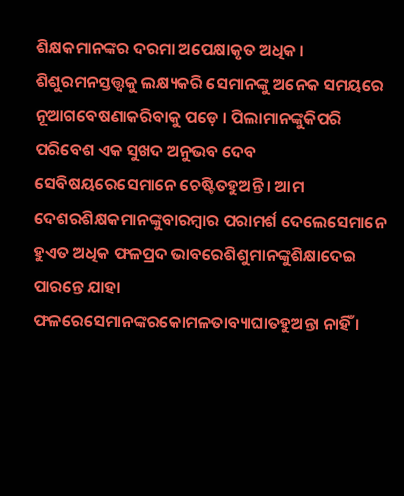ଶିକ୍ଷକମାନଙ୍କର ଦରମା ଅପେକ୍ଷାକୃତ ଅଧିକ । ଶିଶୁରମନସ୍ତତ୍ତ୍ୱକୁ ଲକ୍ଷ୍ୟକରି ସେମାନଙ୍କୁ ଅନେକ ସମୟରେ ନୂଆଗବେଷଣାକରିବାକୁ ପଡ଼େ । ପିଲାମାନଙ୍କୁକିପରି ପରିବେଶ ଏକ ସୁଖଦ ଅନୁଭବ ଦେବ ସେବିଷୟରେସେମାନେ ଚେଷ୍ଟିତହୁଅନ୍ତି । ଆମ ଦେଶରଶିକ୍ଷକମାନଙ୍କୁବାରମ୍ବାର ପରାମର୍ଶ ଦେଲେସେମାନେ ହୁଏତ ଅଧିକ ଫଳପ୍ରଦ ଭାବରେଶିଶୁମାନଙ୍କୁଶିକ୍ଷାଦେଇ ପାରନ୍ତେ ଯାହା ଫଳରେସେମାନଙ୍କରକୋମଳତାବ୍ୟାଘାତହୁଅନ୍ତା ନାହିଁ ।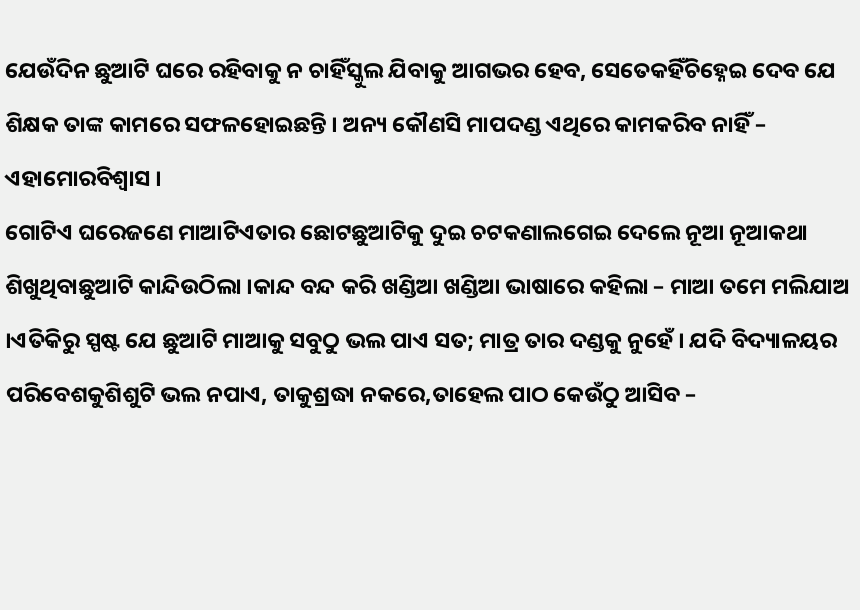ଯେଉଁଦିନ ଛୁଆଟି ଘରେ ରହିବାକୁ ନ ଚାହିଁସ୍କୁଲ ଯିବାକୁ ଆଗଭର ହେବ, ସେତେକହିଁଚିହ୍ନେଇ ଦେବ ଯେ ଶିକ୍ଷକ ତାଙ୍କ କାମରେ ସଫଳହୋଇଛନ୍ତି । ଅନ୍ୟ କୌଣସି ମାପଦଣ୍ଡ ଏଥିରେ କାମକରିବ ନାହିଁ – ଏହାମୋରବିଶ୍ୱାସ ।
ଗୋଟିଏ ଘରେଜଣେ ମାଆଟିଏତାର ଛୋଟଛୁଆଟିକୁ ଦୁଇ ଚଟକଣାଲଗେଇ ଦେଲେ ନୂଆ ନୂଆକଥା ଶିଖୁଥିବାଛୁଆଟି କାନ୍ଦିଉଠିଲା ।କାନ୍ଦ ବନ୍ଦ କରି ଖଣ୍ଡିଆ ଖଣ୍ଡିଆ ଭାଷାରେ କହିଲା – ମାଆ ତମେ ମଲିଯାଅ ।ଏତିକିରୁ ସ୍ପଷ୍ଟ ଯେ ଛୁଆଟି ମାଆକୁ ସବୁଠୁ ଭଲ ପାଏ ସତ; ମାତ୍ର ତାର ଦଣ୍ଡକୁ ନୁହେଁ । ଯଦି ବିଦ୍ୟାଳୟର ପରିବେଶକୁଶିଶୁଟି ଭଲ ନପାଏ, ତାକୁଶ୍ରଦ୍ଧା ନକରେ,ତାହେଲ ପାଠ କେଉଁଠୁ ଆସିବ –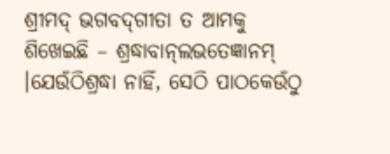ଶ୍ରୀମଦ୍ ଭଗବଦ୍‌ଗୀତା ତ ଆମକୁ ଶିଖେଇଛି – ଶ୍ରଦ୍ଧାବାନ୍‌ଲଭତେଜ୍ଞାନମ୍ ।ଯେଉଁଠିଶ୍ରଦ୍ଧା ନାହିଁ, ସେଠି ପାଠକେଉଁଠୁ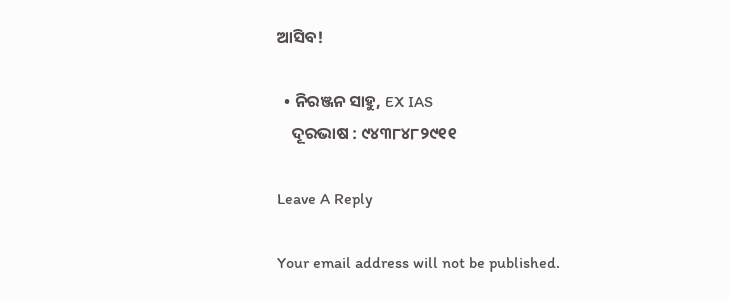ଆସିବ!

  • ନିରଞ୍ଜନ ସାହୁ, EX IAS
    ଦୂରଭାଷ : ୯୪୩୮୪୮୨୯୧୧

Leave A Reply

Your email address will not be published.